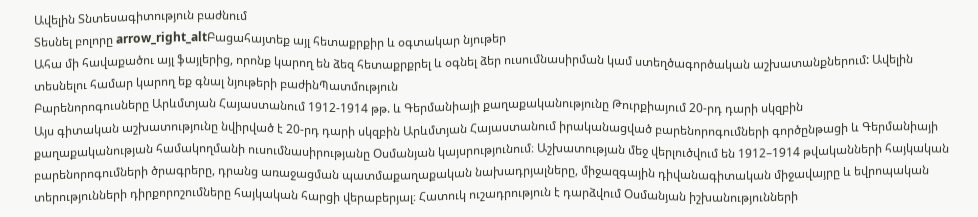Ավելին Տնտեսագիտություն բաժնում
Տեսնել բոլորը arrow_right_altԲացահայտեք այլ հետաքրքիր և օգտակար նյութեր
Ահա մի հավաքածու այլ ֆայլերից, որոնք կարող են ձեզ հետաքրքրել և օգնել ձեր ուսումնասիրման կամ ստեղծագործական աշխատանքներում: Ավելին տեսնելու համար կարող եք գնալ նյութերի բաժինՊատմություն
Բարենորոգուսները Արևմտյան Հայաստանում 1912-1914 թթ. և Գերմանիայի քաղաքականությունը Թուրքիայում 20-րդ դարի սկզբին
Այս գիտական աշխատությունը նվիրված է 20-րդ դարի սկզբին Արևմտյան Հայաստանում իրականացված բարենորոգումների գործընթացի և Գերմանիայի քաղաքականության համակողմանի ուսումնասիրությանը Օսմանյան կայսրությունում։ Աշխատության մեջ վերլուծվում են 1912–1914 թվականների հայկական բարենորոգումների ծրագրերը, դրանց առաջացման պատմաքաղաքական նախադրյալները, միջազգային դիվանագիտական միջավայրը և եվրոպական տերությունների դիրքորոշումները հայկական հարցի վերաբերյալ։ Հատուկ ուշադրություն է դարձվում Օսմանյան իշխանությունների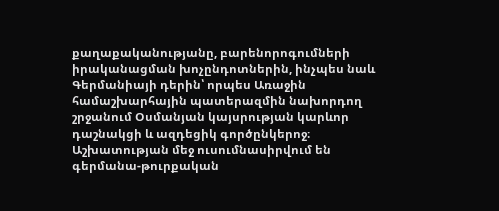քաղաքականությանը, բարենորոգումների իրականացման խոչընդոտներին, ինչպես նաև Գերմանիայի դերին՝ որպես Առաջին համաշխարհային պատերազմին նախորդող շրջանում Օսմանյան կայսրության կարևոր դաշնակցի և ազդեցիկ գործընկերոջ։ Աշխատության մեջ ուսումնասիրվում են գերմանա-թուրքական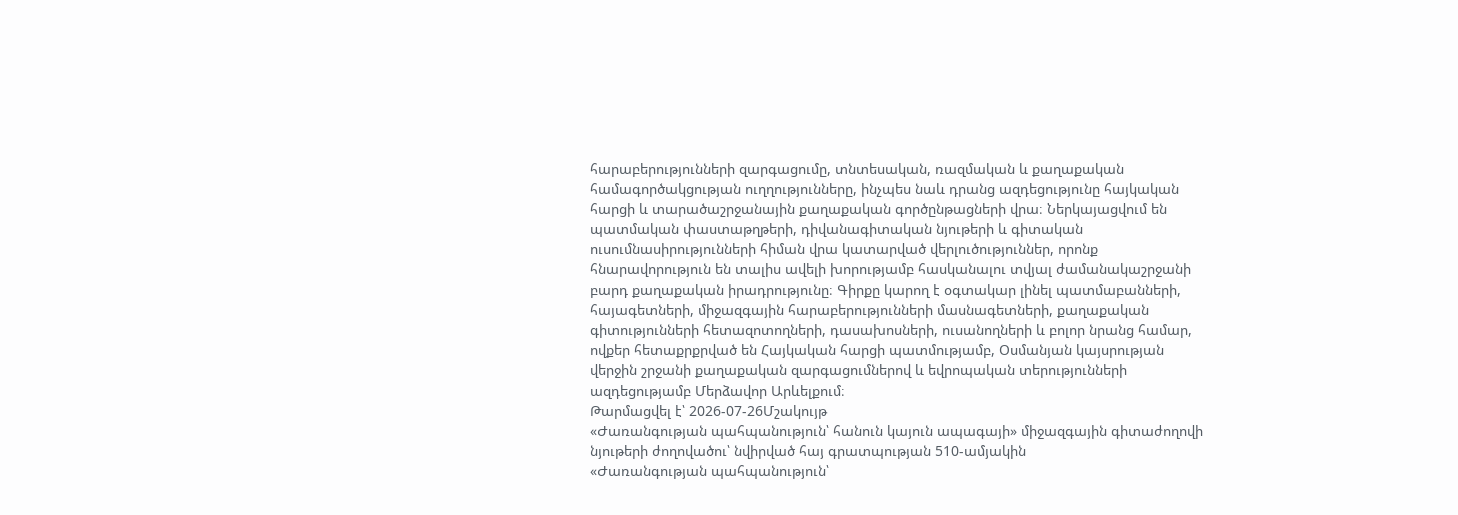հարաբերությունների զարգացումը, տնտեսական, ռազմական և քաղաքական համագործակցության ուղղությունները, ինչպես նաև դրանց ազդեցությունը հայկական հարցի և տարածաշրջանային քաղաքական գործընթացների վրա։ Ներկայացվում են պատմական փաստաթղթերի, դիվանագիտական նյութերի և գիտական ուսումնասիրությունների հիման վրա կատարված վերլուծություններ, որոնք հնարավորություն են տալիս ավելի խորությամբ հասկանալու տվյալ ժամանակաշրջանի բարդ քաղաքական իրադրությունը։ Գիրքը կարող է օգտակար լինել պատմաբանների, հայագետների, միջազգային հարաբերությունների մասնագետների, քաղաքական գիտությունների հետազոտողների, դասախոսների, ուսանողների և բոլոր նրանց համար, ովքեր հետաքրքրված են Հայկական հարցի պատմությամբ, Օսմանյան կայսրության վերջին շրջանի քաղաքական զարգացումներով և եվրոպական տերությունների ազդեցությամբ Մերձավոր Արևելքում։
Թարմացվել է՝ 2026-07-26Մշակույթ
«Ժառանգության պահպանություն՝ հանուն կայուն ապագայի» միջազգային գիտաժողովի նյութերի ժողովածու՝ նվիրված հայ գրատպության 510-ամյակին
«Ժառանգության պահպանություն՝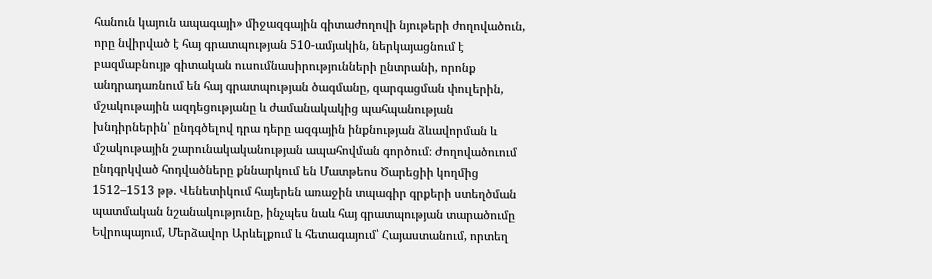հանուն կայուն ապագայի» միջազգային գիտաժողովի նյութերի ժողովածուն, որը նվիրված է հայ գրատպության 510-ամյակին, ներկայացնում է բազմաբնույթ գիտական ուսումնասիրությունների ընտրանի, որոնք անդրադառնում են հայ գրատպության ծագմանը, զարգացման փուլերին, մշակութային ազդեցությանը և ժամանակակից պահպանության խնդիրներին՝ ընդգծելով դրա դերը ազգային ինքնության ձևավորման և մշակութային շարունակականության ապահովման գործում։ Ժողովածուում ընդգրկված հոդվածները քննարկում են Մատթեոս Ծարեցիի կողմից 1512–1513 թթ. Վենետիկում հայերեն առաջին տպագիր գրքերի ստեղծման պատմական նշանակությունը, ինչպես նաև հայ գրատպության տարածումը Եվրոպայում, Մերձավոր Արևելքում և հետագայում՝ Հայաստանում, որտեղ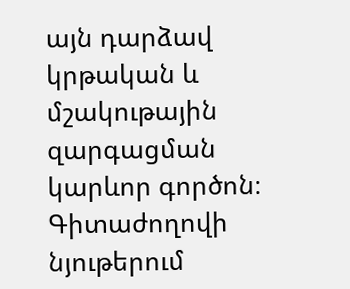այն դարձավ կրթական և մշակութային զարգացման կարևոր գործոն։ Գիտաժողովի նյութերում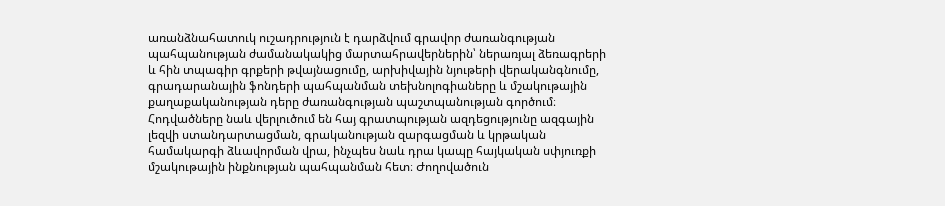առանձնահատուկ ուշադրություն է դարձվում գրավոր ժառանգության պահպանության ժամանակակից մարտահրավերներին՝ ներառյալ ձեռագրերի և հին տպագիր գրքերի թվայնացումը, արխիվային նյութերի վերականգնումը, գրադարանային ֆոնդերի պահպանման տեխնոլոգիաները և մշակութային քաղաքականության դերը ժառանգության պաշտպանության գործում։ Հոդվածները նաև վերլուծում են հայ գրատպության ազդեցությունը ազգային լեզվի ստանդարտացման, գրականության զարգացման և կրթական համակարգի ձևավորման վրա, ինչպես նաև դրա կապը հայկական սփյուռքի մշակութային ինքնության պահպանման հետ։ Ժողովածուն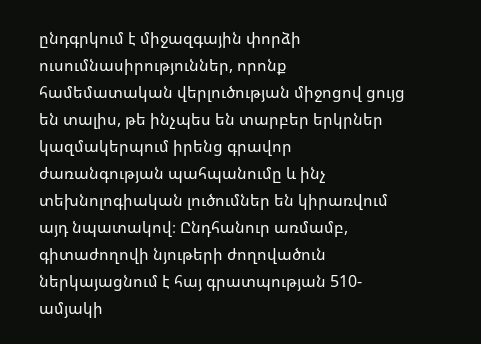ընդգրկում է միջազգային փորձի ուսումնասիրություններ, որոնք համեմատական վերլուծության միջոցով ցույց են տալիս, թե ինչպես են տարբեր երկրներ կազմակերպում իրենց գրավոր ժառանգության պահպանումը և ինչ տեխնոլոգիական լուծումներ են կիրառվում այդ նպատակով։ Ընդհանուր առմամբ, գիտաժողովի նյութերի ժողովածուն ներկայացնում է հայ գրատպության 510-ամյակի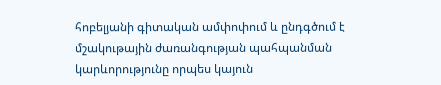հոբելյանի գիտական ամփոփում և ընդգծում է մշակութային ժառանգության պահպանման կարևորությունը որպես կայուն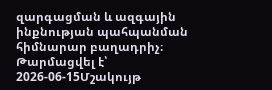զարգացման և ազգային ինքնության պահպանման հիմնարար բաղադրիչ։
Թարմացվել է՝ 2026-06-15Մշակույթ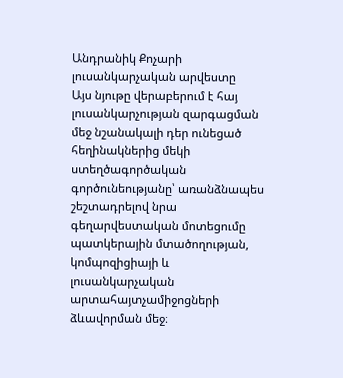Անդրանիկ Քոչարի լուսանկարչական արվեստը
Այս նյութը վերաբերում է հայ լուսանկարչության զարգացման մեջ նշանակալի դեր ունեցած հեղինակներից մեկի ստեղծագործական գործունեությանը՝ առանձնապես շեշտադրելով նրա գեղարվեստական մոտեցումը պատկերային մտածողության, կոմպոզիցիայի և լուսանկարչական արտահայտչամիջոցների ձևավորման մեջ։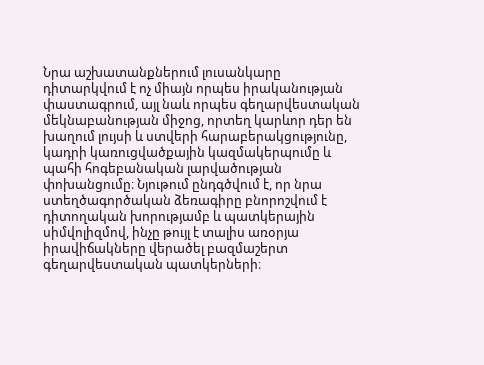Նրա աշխատանքներում լուսանկարը դիտարկվում է ոչ միայն որպես իրականության փաստագրում, այլ նաև որպես գեղարվեստական մեկնաբանության միջոց, որտեղ կարևոր դեր են խաղում լույսի և ստվերի հարաբերակցությունը, կադրի կառուցվածքային կազմակերպումը և պահի հոգեբանական լարվածության փոխանցումը։ Նյութում ընդգծվում է, որ նրա ստեղծագործական ձեռագիրը բնորոշվում է դիտողական խորությամբ և պատկերային սիմվոլիզմով, ինչը թույլ է տալիս առօրյա իրավիճակները վերածել բազմաշերտ գեղարվեստական պատկերների։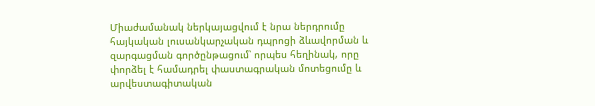Միաժամանակ ներկայացվում է նրա ներդրումը հայկական լուսանկարչական դպրոցի ձևավորման և զարգացման գործընթացում՝ որպես հեղինակ, որը փորձել է համադրել փաստագրական մոտեցումը և արվեստագիտական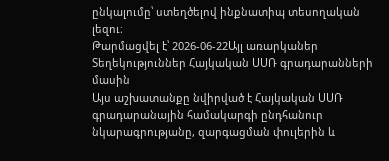ընկալումը՝ ստեղծելով ինքնատիպ տեսողական լեզու։
Թարմացվել է՝ 2026-06-22Այլ առարկաներ
Տեղեկություններ Հայկական ՍՍՌ գրադարանների մասին
Այս աշխատանքը նվիրված է Հայկական ՍՍՌ գրադարանային համակարգի ընդհանուր նկարագրությանը, զարգացման փուլերին և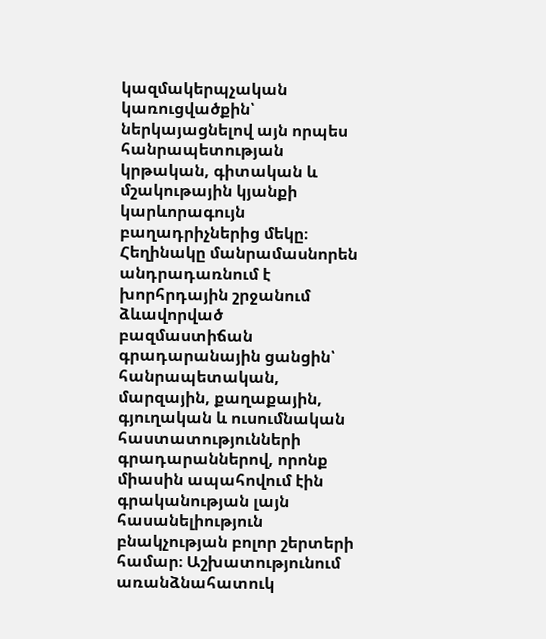կազմակերպչական կառուցվածքին՝ ներկայացնելով այն որպես հանրապետության կրթական, գիտական և մշակութային կյանքի կարևորագույն բաղադրիչներից մեկը։ Հեղինակը մանրամասնորեն անդրադառնում է խորհրդային շրջանում ձևավորված բազմաստիճան գրադարանային ցանցին՝ հանրապետական, մարզային, քաղաքային, գյուղական և ուսումնական հաստատությունների գրադարաններով, որոնք միասին ապահովում էին գրականության լայն հասանելիություն բնակչության բոլոր շերտերի համար։ Աշխատությունում առանձնահատուկ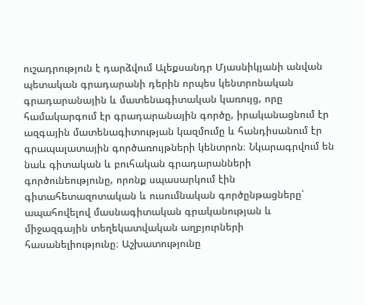ուշադրություն է դարձվում Ալեքսանդր Մյասնիկյանի անվան պետական գրադարանի դերին որպես կենտրոնական գրադարանային և մատենագիտական կառույց, որը համակարգում էր գրադարանային գործը, իրականացնում էր ազգային մատենագիտության կազմումը և հանդիսանում էր գրապալատային գործառույթների կենտրոն։ Նկարագրվում են նաև գիտական և բուհական գրադարանների գործունեությունը, որոնք սպասարկում էին գիտահետազոտական և ուսումնական գործընթացները՝ ապահովելով մասնագիտական գրականության և միջազգային տեղեկատվական աղբյուրների հասանելիությունը։ Աշխատությունը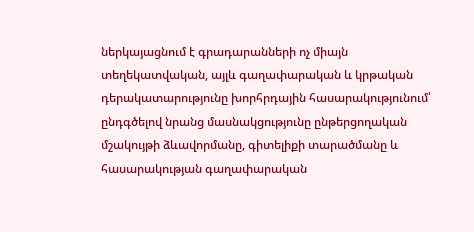ներկայացնում է գրադարանների ոչ միայն տեղեկատվական, այլև գաղափարական և կրթական դերակատարությունը խորհրդային հասարակությունում՝ ընդգծելով նրանց մասնակցությունը ընթերցողական մշակույթի ձևավորմանը, գիտելիքի տարածմանը և հասարակության գաղափարական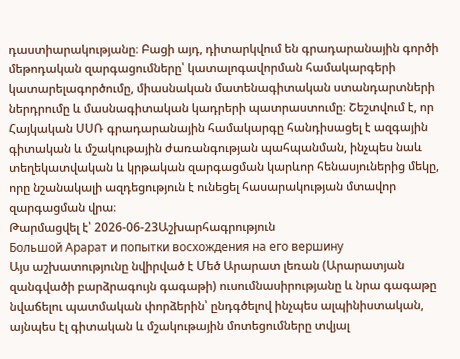դաստիարակությանը։ Բացի այդ, դիտարկվում են գրադարանային գործի մեթոդական զարգացումները՝ կատալոգավորման համակարգերի կատարելագործումը, միասնական մատենագիտական ստանդարտների ներդրումը և մասնագիտական կադրերի պատրաստումը։ Շեշտվում է, որ Հայկական ՍՍՌ գրադարանային համակարգը հանդիսացել է ազգային գիտական և մշակութային ժառանգության պահպանման, ինչպես նաև տեղեկատվական և կրթական զարգացման կարևոր հենասյուներից մեկը, որը նշանակալի ազդեցություն է ունեցել հասարակության մտավոր զարգացման վրա։
Թարմացվել է՝ 2026-06-23Աշխարհագրություն
Большой Арарат и попытки восхождения на его вершину
Այս աշխատությունը նվիրված է Մեծ Արարատ լեռան (Արարատյան զանգվածի բարձրագույն գագաթի) ուսումնասիրությանը և նրա գագաթը նվաճելու պատմական փորձերին՝ ընդգծելով ինչպես ալպինիստական, այնպես էլ գիտական և մշակութային մոտեցումները տվյալ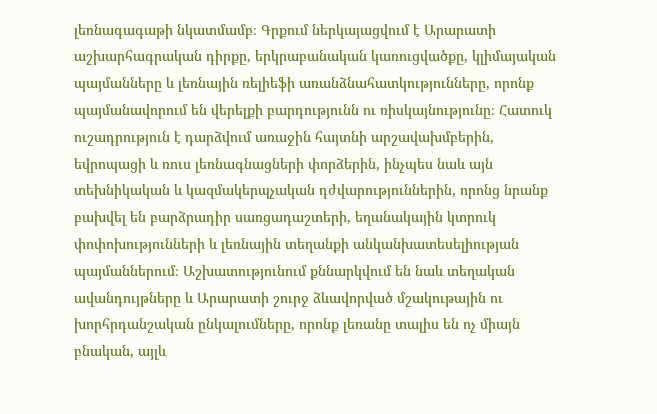լեռնագագաթի նկատմամբ։ Գրքում ներկայացվում է Արարատի աշխարհագրական դիրքը, երկրաբանական կառուցվածքը, կլիմայական պայմանները և լեռնային ռելիեֆի առանձնահատկությունները, որոնք պայմանավորում են վերելքի բարդությունն ու ռիսկայնությունը։ Հատուկ ուշադրություն է դարձվում առաջին հայտնի արշավախմբերին, եվրոպացի և ռուս լեռնագնացների փորձերին, ինչպես նաև այն տեխնիկական և կազմակերպչական դժվարություններին, որոնց նրանք բախվել են բարձրադիր սառցադաշտերի, եղանակային կտրուկ փոփոխությունների և լեռնային տեղանքի անկանխատեսելիության պայմաններում։ Աշխատությունում քննարկվում են նաև տեղական ավանդույթները և Արարատի շուրջ ձևավորված մշակութային ու խորհրդանշական ընկալումները, որոնք լեռանը տալիս են ոչ միայն բնական, այլև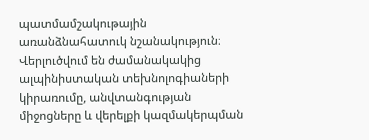պատմամշակութային առանձնահատուկ նշանակություն։ Վերլուծվում են ժամանակակից ալպինիստական տեխնոլոգիաների կիրառումը, անվտանգության միջոցները և վերելքի կազմակերպման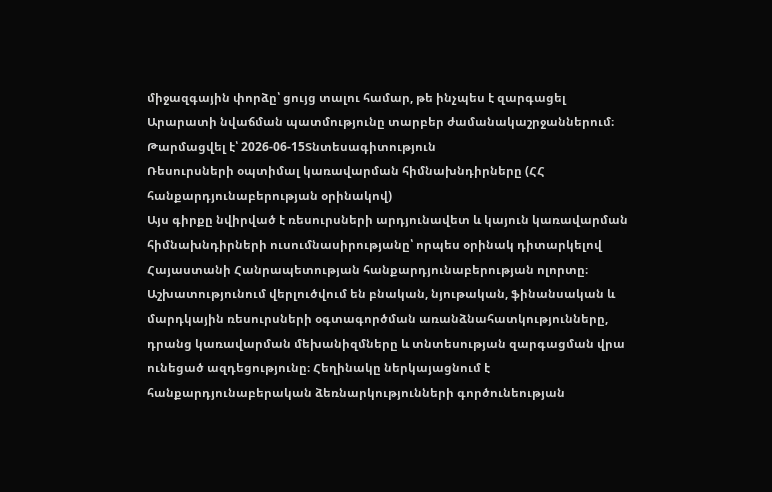միջազգային փորձը՝ ցույց տալու համար, թե ինչպես է զարգացել Արարատի նվաճման պատմությունը տարբեր ժամանակաշրջաններում։
Թարմացվել է՝ 2026-06-15Տնտեսագիտություն
Ռեսուրսների օպտիմալ կառավարման հիմնախնդիրները (ՀՀ հանքարդյունաբերության օրինակով)
Այս գիրքը նվիրված է ռեսուրսների արդյունավետ և կայուն կառավարման հիմնախնդիրների ուսումնասիրությանը՝ որպես օրինակ դիտարկելով Հայաստանի Հանրապետության հանքարդյունաբերության ոլորտը։ Աշխատությունում վերլուծվում են բնական, նյութական, ֆինանսական և մարդկային ռեսուրսների օգտագործման առանձնահատկությունները, դրանց կառավարման մեխանիզմները և տնտեսության զարգացման վրա ունեցած ազդեցությունը։ Հեղինակը ներկայացնում է հանքարդյունաբերական ձեռնարկությունների գործունեության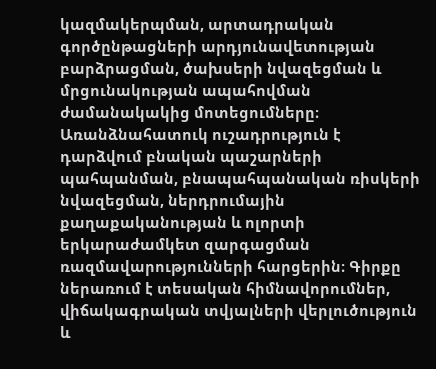կազմակերպման, արտադրական գործընթացների արդյունավետության բարձրացման, ծախսերի նվազեցման և մրցունակության ապահովման ժամանակակից մոտեցումները։ Առանձնահատուկ ուշադրություն է դարձվում բնական պաշարների պահպանման, բնապահպանական ռիսկերի նվազեցման, ներդրումային քաղաքականության և ոլորտի երկարաժամկետ զարգացման ռազմավարությունների հարցերին։ Գիրքը ներառում է տեսական հիմնավորումներ, վիճակագրական տվյալների վերլուծություն և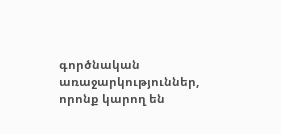գործնական առաջարկություններ, որոնք կարող են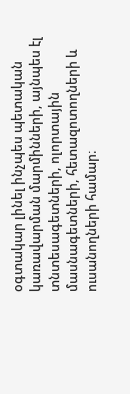օգտակար լինել ինչպես պետական կառավարման մարմինների, այնպես էլ տնտեսագետների, ոլորտային մասնագետների, հետազոտողների և ուսանողների համար։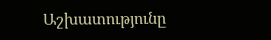Աշխատությունը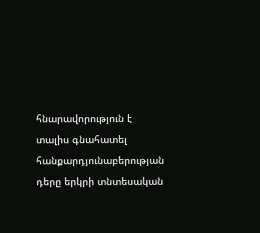հնարավորություն է տալիս գնահատել հանքարդյունաբերության դերը երկրի տնտեսական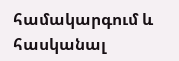համակարգում և հասկանալ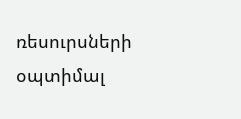ռեսուրսների օպտիմալ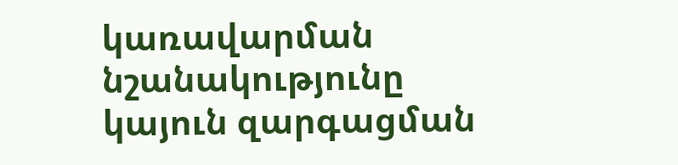կառավարման նշանակությունը կայուն զարգացման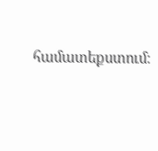համատեքստում։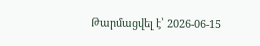Թարմացվել է՝ 2026-06-15